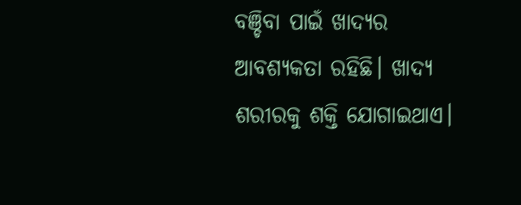ବଞ୍ଚିବା ପାଇଁ ଖାଦ୍ୟର ଆବଶ୍ୟକତା ରହିଛି। ଖାଦ୍ୟ ଶରୀରକୁ ଶକ୍ତି ଯୋଗାଇଥାଏ।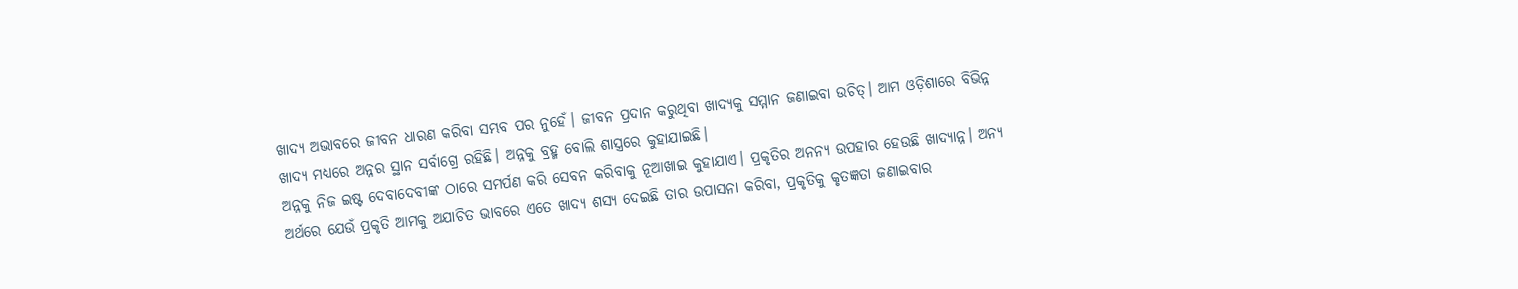ଖାଦ୍ୟ ଅଭାବରେ ଜୀବନ ଧାରଣ କରିବା ସମ୍ଭବ ପର ନୁହେଁ। ଜୀବନ ପ୍ରଦାନ କରୁଥିବା ଖାଦ୍ୟକୁ ସମ୍ମାନ ଜଣାଇବା ଉଚିତ୍। ଆମ ଓଡ଼ିଶାରେ ବିଭିନ୍ନ ଖାଦ୍ୟ ମଧ୍ୟରେ ଅନ୍ନର ସ୍ଥାନ ସର୍ବାଗ୍ରେ ରହିଛି। ଅନ୍ନକୁ ବ୍ରହ୍ମ ବୋଲି ଶାସ୍ତ୍ରରେ କୁହାଯାଇଛି।
ଅନ୍ନକୁ ନିଜ ଇଷ୍ଟ ଦେବାଦେବୀଙ୍କ ଠାରେ ସମର୍ପଣ କରି ସେବନ କରିବାକୁ ନୂଆଖାଇ କୁହାଯାଏ। ପ୍ରକୃତିର ଅନନ୍ୟ ଉପହାର ହେଉଛି ଖାଦ୍ୟାନ୍ନ। ଅନ୍ୟ ଅର୍ଥରେ ଯେଉଁ ପ୍ରକୃତି ଆମକୁ ଅଯାଚିତ ଭାବରେ ଏତେ ଖାଦ୍ୟ ଶସ୍ୟ ଦେଇଛି ତାର ଉପାସନା କରିବା, ପ୍ରକୃତିକୁ କୃତଜ୍ଞତା ଜଣାଇବାର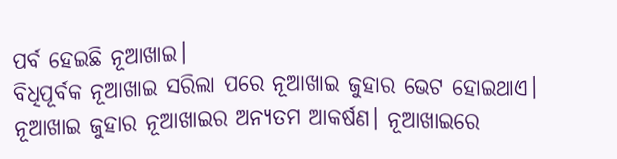ପର୍ବ ହେଇଛି ନୂଆଖାଇ।
ବିଧିପୂର୍ବକ ନୂଆଖାଇ ସରିଲା ପରେ ନୂଆଖାଇ ଜୁହାର ଭେଟ ହୋଇଥାଏ। ନୂଆଖାଇ ଜୁହାର ନୂଆଖାଇର ଅନ୍ୟତମ ଆକର୍ଷଣ। ନୂଆଖାଇରେ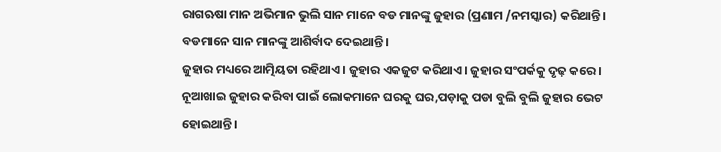ରାଗଋଷା ମାନ ଅଭିମାନ ଭୁଲି ସାନ ମାନେ ବଡ ମାନଙ୍କୁ ଜୁହାର (ପ୍ରଣାମ /ନମସ୍କାର) କରିଥାନ୍ତି। ବଡମାନେ ସାନ ମାନଙ୍କୁ ଆଶିର୍ବାଦ ଦେଇଥାନ୍ତି।
ଜୁହାର ମଧ୍ୟରେ ଆତ୍ମିୟତା ରହିଥାଏ। ଜୁହାର ଏକଜୁଟ କରିଥାଏ। ଜୁହାର ସଂପର୍କକୁ ଦୃଢ଼ କରେ। ନୂଆଖାଇ ଜୁହାର କରିବା ପାଇଁ ଲୋକମାନେ ଘରକୁ ଘର,ପଡ଼ାକୁ ପଡା ବୁଲି ବୁଲି ଜୁହାର ଭେଟ ହୋଇଥାନ୍ତି।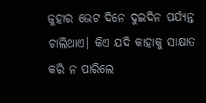ଜୁହାର ଭେଟ ଦିନେ ଦୁଇଦିନ ପର୍ଯ୍ୟନ୍ତ ଚାଲିଥାଏ। କିଏ ଯଦି କାହାକୁ ସାକ୍ଷାତ କରି ନ ପାରିଲେ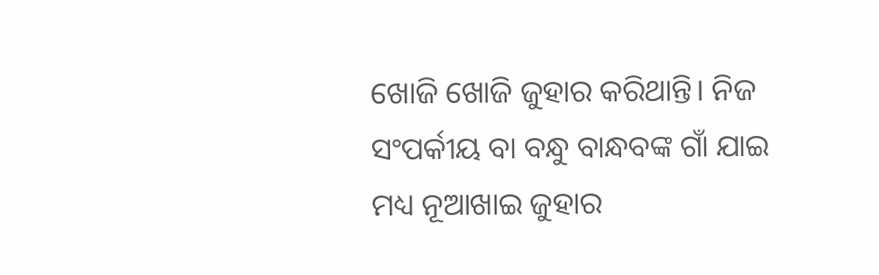ଖୋଜି ଖୋଜି ଜୁହାର କରିଥାନ୍ତି। ନିଜ ସଂପର୍କୀୟ ବା ବନ୍ଧୁ ବାନ୍ଧବଙ୍କ ଗାଁ ଯାଇ ମଧ୍ୟ ନୂଆଖାଇ ଜୁହାର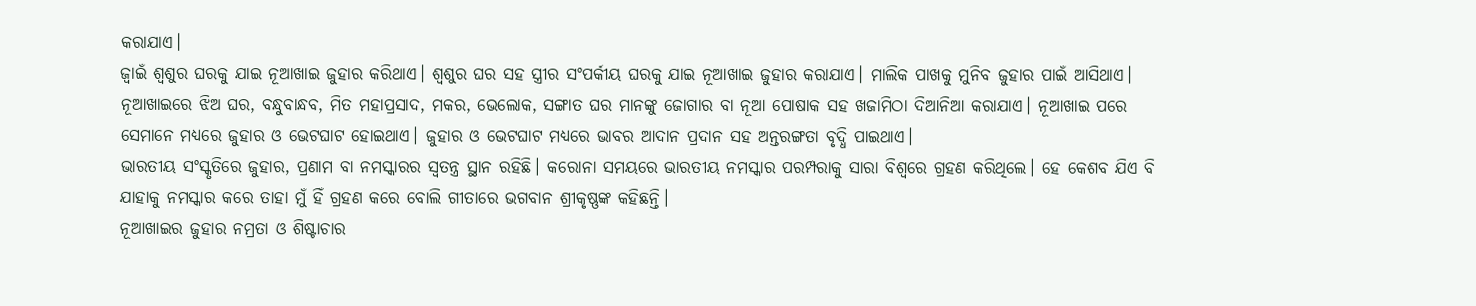କରାଯାଏ।
ଜ୍ବାଇଁ ଶ୍ଵଶୁର ଘରକୁ ଯାଇ ନୂଆଖାଇ ଜୁହାର କରିଥାଏ। ଶ୍ଵଶୁର ଘର ସହ ସ୍ତ୍ରୀର ସଂପର୍କୀୟ ଘରକୁ ଯାଇ ନୂଆଖାଇ ଜୁହାର କରାଯାଏ। ମାଲିକ ପାଖକୁ ମୁନିବ ଜୁହାର ପାଇଁ ଆସିଥାଏ।
ନୂଆଖାଇରେ ଝିଅ ଘର, ବନ୍ଧୁବାନ୍ଧବ, ମିତ ମହାପ୍ରସାଦ, ମକର, ଭେଲୋକ, ସଙ୍ଗାତ ଘର ମାନଙ୍କୁ ଜୋଗାର ବା ନୂଆ ପୋଷାକ ସହ ଖଜାମିଠା ଦିଆନିଆ କରାଯାଏ। ନୂଆଖାଇ ପରେ ସେମାନେ ମଧ୍ୟରେ ଜୁହାର ଓ ଭେଟଘାଟ ହୋଇଥାଏ। ଜୁହାର ଓ ଭେଟଘାଟ ମଧ୍ୟରେ ଭାବର ଆଦାନ ପ୍ରଦାନ ସହ ଅନ୍ତରଙ୍ଗତା ବୃଦ୍ଧି ପାଇଥାଏ।
ଭାରତୀୟ ସଂସ୍କୃତିରେ ଜୁହାର, ପ୍ରଣାମ ବା ନମସ୍କାରର ସ୍ବତନ୍ତ୍ର ସ୍ଥାନ ରହିଛି। କରୋନା ସମୟରେ ଭାରତୀୟ ନମସ୍କାର ପରମ୍ପରାକୁ ସାରା ବିଶ୍ବରେ ଗ୍ରହଣ କରିଥିଲେ। ହେ କେଶବ ଯିଏ ବି ଯାହାକୁ ନମସ୍କାର କରେ ତାହା ମୁଁ ହିଁ ଗ୍ରହଣ କରେ ବୋଲି ଗୀତାରେ ଭଗବାନ ଶ୍ରୀକୃଷ୍ଣଙ୍କ କହିଛନ୍ତି।
ନୂଆଖାଇର ଜୁହାର ନମ୍ରତା ଓ ଶିଷ୍ଟାଚାର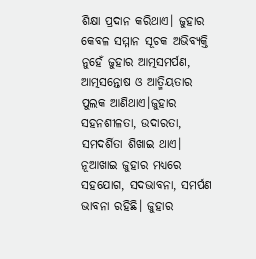ଶିକ୍ଷା ପ୍ରଦାନ କରିଥାଏ। ଜୁହାର କେବଳ ସମ୍ମାନ ସୂଚକ ଅଭିବ୍ୟକ୍ତି ନୁହେଁ ଜୁହାର ଆତ୍ମସମର୍ପଣ, ଆତ୍ମସନ୍ତୋଷ ଓ ଆତ୍ମିୟତାର ପୁଲକ ଆଣିଥାଏ।ଜୁହାର ସହନଶୀଳତା, ଉଦାରତା, ସମଦର୍ଶିତା ଶିଖାଇ ଥାଏ।
ନୂଆଖାଇ ଜୁହାର ମଧ୍ୟରେ ସହଯୋଗ, ସଦଭାବନା, ସମର୍ପଣ ଭାବନା ରହିଛି। ଜୁହାର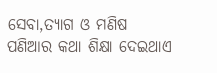ସେବା,ତ୍ୟାଗ ଓ ମଣିଷ ପଣିଆର କଥା ଶିକ୍ଷା ଦେଇଥାଏ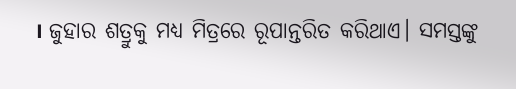। ଜୁହାର ଶତ୍ରୁକୁ ମଧ୍ୟ ମିତ୍ରରେ ରୂପାନ୍ତରିତ କରିଥାଏ। ସମସ୍ତଙ୍କୁ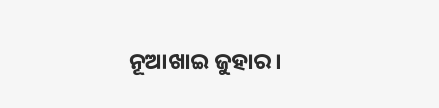ନୂଆଖାଇ ଜୁହାର।